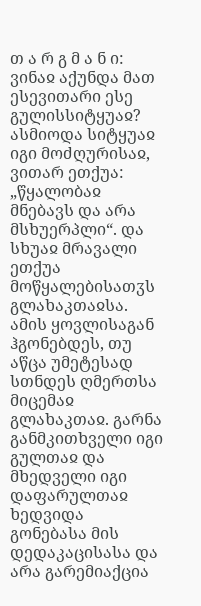თ ა რ გ მ ა ნ ი: ვინაჲ აქუნდა მათ ესევითარი ესე გულისსიტყუაჲ? ასმიოდა სიტყუაჲ იგი მოძღურისაჲ, ვითარ ეთქუა: „წყალობაჲ მნებავს და არა მსხუერპლი“. და სხუაჲ მრავალი ეთქუა მოწყალებისათჳს გლახაკთაჲსა. ამის ყოვლისაგან ჰგონებდეს, თუ აწცა უმეტესად სთნდეს ღმერთსა მიცემაჲ გლახაკთაჲ. გარნა განმკითხველი იგი გულთაჲ და მხედველი იგი დაფარულთაჲ ხედვიდა გონებასა მის დედაკაცისასა და არა გარემიაქცია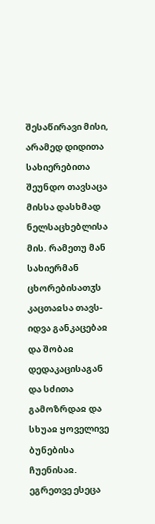შესაწირავი მისი, არამედ დიდითა სახიერებითა შეუნდო თავსაცა მისსა დასხმად ნელსაცხებლისა მის. რამეთუ მან სახიერმან ცხორებისათჳს კაცთაჲსა თავს-იდვა განკაცებაჲ და შობაჲ დედაკაცისაგან და სძითა გამოზრდაჲ და სხუაჲ ყოველივე ბუნებისა ჩუენისაჲ. ეგრეთვე ესეცა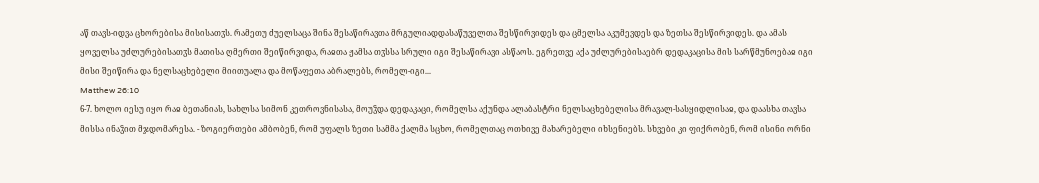აწ თავს-იდვა ცხორებისა მისისათჳს. რამეთუ ძუელსაცა შინა შესაწირავთა მრგულიადდასაწუველთა შესწირვიდეს და ცმელსა აკუმევდეს და ზეთსა შესწირვიდეს. და ამას ყოველსა უძლურებისათჳს მათისა ღმერთი შეიწირვიდა, რაჲთა ჟამსა თჳსსა სრული იგი შესაწირავი ასწაოს. ეგრეთვე აქა უძლურებისაებრ დედაკაცისა მის სარწმუნოებაჲ იგი მისი შეიწირა და ნელსაცხებელი მიითუალა და მოწაფეთა აბრალებს, რომელ-იგი...
Matthew 26:10
6-7. ხოლო იესუ იყო რაჲ ბეთანიას, სახლსა სიმონ კეთროვნისასა, მოუჴდა დედაკაცი, რომელსა აქუნდა ალაბასტრი ნელსაცხებელისა მრავალ-სასყიდლისაჲ, და დაასხა თავსა მისსა ინაჴით მჯდომარესა. - ზოგიერთები ამბობენ, რომ უფალს ზეთი სამმა ქალმა სცხო, რომელთაც ოთხივე მახარებელი იხსენიებს. სხვები კი ფიქრობენ, რომ ისინი ორნი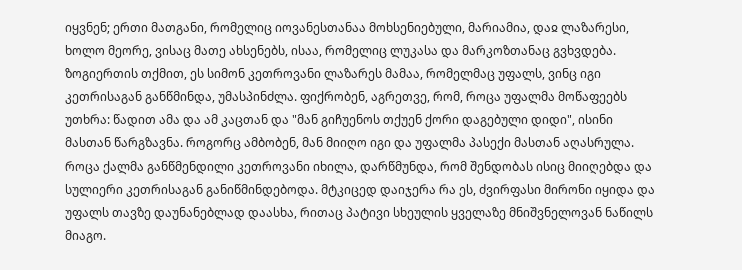იყვნენ; ერთი მათგანი, რომელიც იოვანესთანაა მოხსენიებული, მარიამია, დაჲ ლაზარესი, ხოლო მეორე, ვისაც მათე ახსენებს, ისაა, რომელიც ლუკასა და მარკოზთანაც გვხვდება. ზოგიერთის თქმით, ეს სიმონ კეთროვანი ლაზარეს მამაა, რომელმაც უფალს, ვინც იგი კეთრისაგან განწმინდა, უმასპინძლა. ფიქრობენ, აგრეთვე, რომ, როცა უფალმა მოწაფეებს უთხრა: წადით ამა და ამ კაცთან და "მან გიჩუენოს თქუენ ქორი დაგებული დიდი", ისინი მასთან წარგზავნა. როგორც ამბობენ, მან მიიღო იგი და უფალმა პასექი მასთან აღასრულა. როცა ქალმა განწმენდილი კეთროვანი იხილა, დარწმუნდა, რომ შენდობას ისიც მიიღებდა და სულიერი კეთრისაგან განიწმინდებოდა. მტკიცედ დაიჯერა რა ეს, ძვირფასი მირონი იყიდა და უფალს თავზე დაუნანებლად დაასხა, რითაც პატივი სხეულის ყველაზე მნიშვნელოვან ნაწილს მიაგო.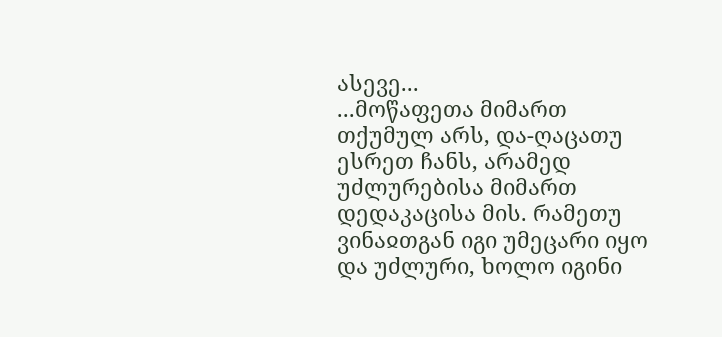ასევე...
...მოწაფეთა მიმართ თქუმულ არს, და-ღაცათუ ესრეთ ჩანს, არამედ უძლურებისა მიმართ დედაკაცისა მის. რამეთუ ვინაჲთგან იგი უმეცარი იყო და უძლური, ხოლო იგინი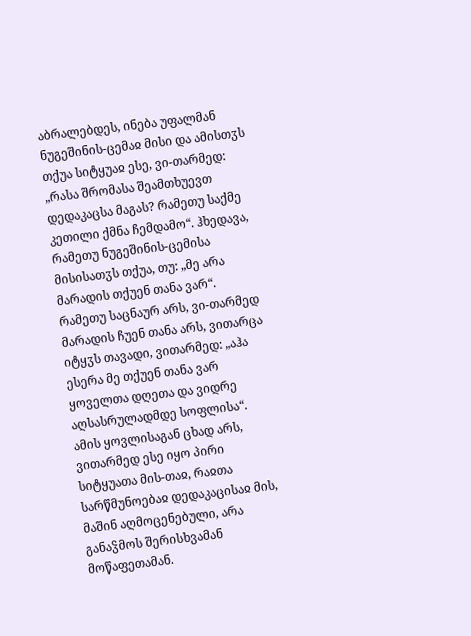აბრალებდეს, ინება უფალმან ნუგეშინის-ცემაჲ მისი და ამისთჳს თქუა სიტყუაჲ ესე, ვი-თარმედ: „რასა შრომასა შეამთხუევთ დედაკაცსა მაგას? რამეთუ საქმე კეთილი ქმნა ჩემდამო“. ჰხედავა, რამეთუ ნუგეშინის-ცემისა მისისათჳს თქუა, თუ: „მე არა მარადის თქუენ თანა ვარ“. რამეთუ საცნაურ არს, ვი-თარმედ მარადის ჩუენ თანა არს, ვითარცა იტყჳს თავადი, ვითარმედ: „აჰა ესერა მე თქუენ თანა ვარ ყოველთა დღეთა და ვიდრე აღსასრულადმდე სოფლისა“.
ამის ყოვლისაგან ცხად არს, ვითარმედ ესე იყო პირი სიტყუათა მის-თაჲ, რაჲთა სარწმუნოებაჲ დედაკაცისაჲ მის, მაშინ აღმოცენებული, არა განაჴმოს შერისხვამან მოწაფეთამან.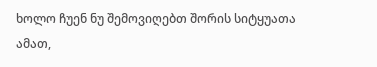ხოლო ჩუენ ნუ შემოვიღებთ შორის სიტყუათა ამათ,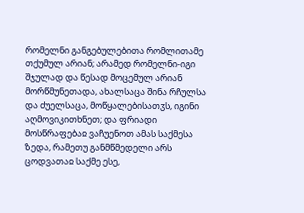რომელნი განგებულებითა რომლითამე თქუმულ არიან; არამედ რომელნი-იგი შჯულად და წესად მოცემულ არიან მორწმუნეთადა, ახალსაცა შინა რჩულსა და ძუელსაცა, მოწყალებისათჳს, იგინი აღმოვიკითხნეთ; და ფრიადი მოსწრაფებაჲ ვაჩუენოთ ამას საქმესა ზედა, რამეთუ განმწმედელი არს ცოდვათაჲ საქმე ესე,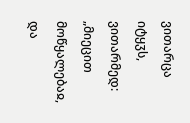ვითარცა იტყჳს, ვითარმედ: „მიეცით მოწყალებაჲ, და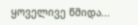ყოველივე წმიდა...